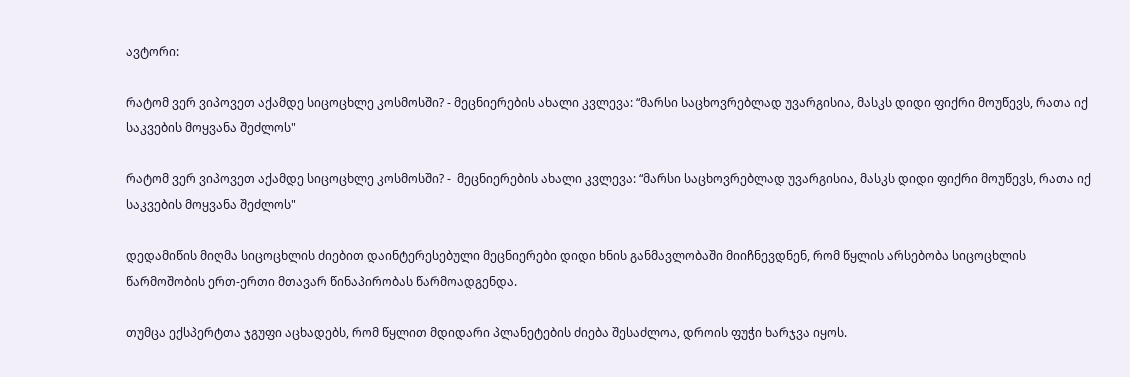ავტორი:

რატომ ვერ ვიპოვეთ აქამდე სიცოცხლე კოსმოსში? - მეცნიერების ახალი კვლევა: “მარსი საცხოვრებლად უვარგისია, მასკს დიდი ფიქრი მოუწევს, რათა იქ საკვების მოყვანა შეძლოს"

რატომ ვერ ვიპოვეთ აქამდე სიცოცხლე კოსმოსში? -  მეცნიერების ახალი კვლევა: “მარსი საცხოვრებლად უვარგისია, მასკს დიდი ფიქრი მოუწევს, რათა იქ საკვების მოყვანა შეძლოს"

დედამიწის მიღმა სიცოცხლის ძიებით დაინტერესებული მეცნიერები დიდი ხნის განმავლობაში მიიჩნევდნენ, რომ წყლის არსებობა სიცოცხლის წარმოშობის ერთ-ერთი მთავარ წინაპირობას წარმოადგენდა.

თუმცა ექსპერტთა ჯგუფი აცხადებს, რომ წყლით მდიდარი პლანეტების ძიება შესაძლოა, დროის ფუჭი ხარჯვა იყოს.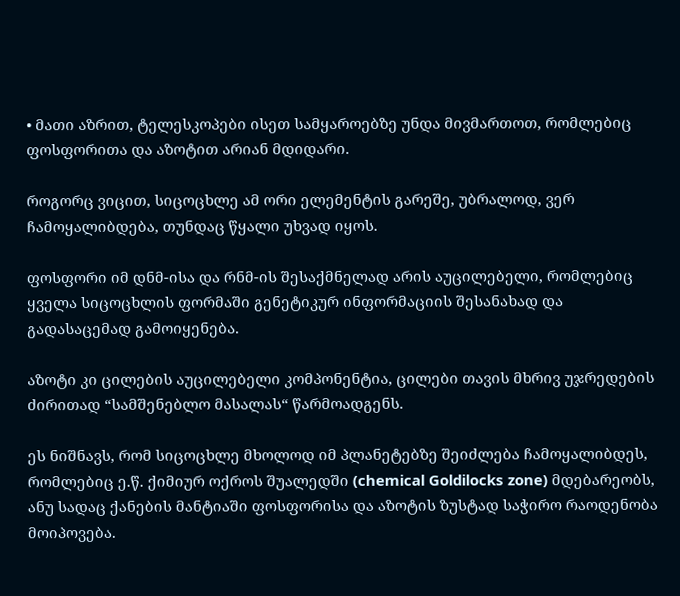• მათი აზრით, ტელესკოპები ისეთ სამყაროებზე უნდა მივმართოთ, რომლებიც ფოსფორითა და აზოტით არიან მდიდარი.

როგორც ვიცით, სიცოცხლე ამ ორი ელემენტის გარეშე, უბრალოდ, ვერ ჩამოყალიბდება, თუნდაც წყალი უხვად იყოს.

ფოსფორი იმ დნმ-ისა და რნმ-ის შესაქმნელად არის აუცილებელი, რომლებიც ყველა სიცოცხლის ფორმაში გენეტიკურ ინფორმაციის შესანახად და გადასაცემად გამოიყენება.

აზოტი კი ცილების აუცილებელი კომპონენტია, ცილები თავის მხრივ უჯრედების ძირითად “სამშენებლო მასალას“ წარმოადგენს.

ეს ნიშნავს, რომ სიცოცხლე მხოლოდ იმ პლანეტებზე შეიძლება ჩამოყალიბდეს, რომლებიც ე.წ. ქიმიურ ოქროს შუალედში (chemical Goldilocks zone) მდებარეობს, ანუ სადაც ქანების მანტიაში ფოსფორისა და აზოტის ზუსტად საჭირო რაოდენობა მოიპოვება.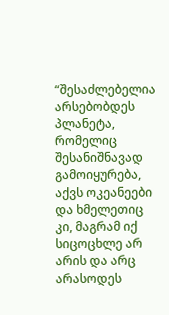“შესაძლებელია არსებობდეს პლანეტა, რომელიც შესანიშნავად გამოიყურება, აქვს ოკეანეები და ხმელეთიც კი, მაგრამ იქ სიცოცხლე არ არის და არც არასოდეს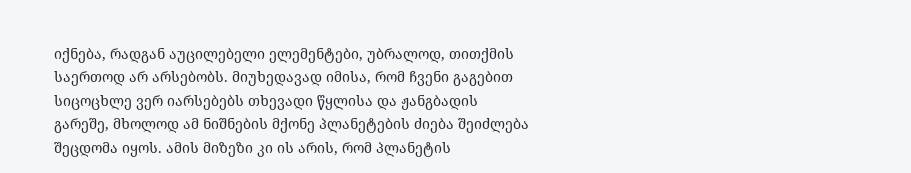იქნება, რადგან აუცილებელი ელემენტები, უბრალოდ, თითქმის საერთოდ არ არსებობს. მიუხედავად იმისა, რომ ჩვენი გაგებით სიცოცხლე ვერ იარსებებს თხევადი წყლისა და ჟანგბადის გარეშე, მხოლოდ ამ ნიშნების მქონე პლანეტების ძიება შეიძლება შეცდომა იყოს. ამის მიზეზი კი ის არის, რომ პლანეტის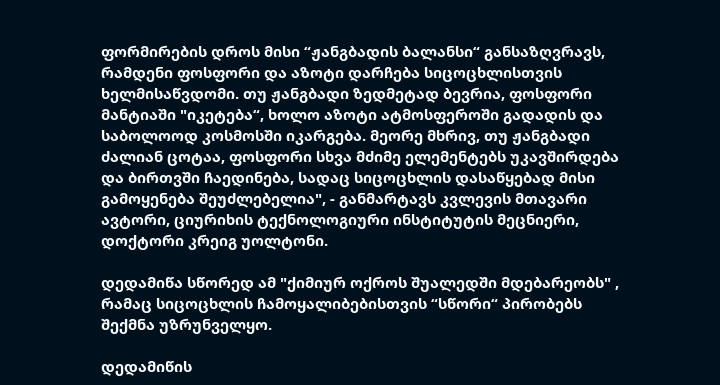ფორმირების დროს მისი “ჟანგბადის ბალანსი“ განსაზღვრავს, რამდენი ფოსფორი და აზოტი დარჩება სიცოცხლისთვის ხელმისაწვდომი. თუ ჟანგბადი ზედმეტად ბევრია, ფოსფორი მანტიაში "იკეტება“, ხოლო აზოტი ატმოსფეროში გადადის და საბოლოოდ კოსმოსში იკარგება. მეორე მხრივ, თუ ჟანგბადი ძალიან ცოტაა, ფოსფორი სხვა მძიმე ელემენტებს უკავშირდება და ბირთვში ჩაედინება, სადაც სიცოცხლის დასაწყებად მისი გამოყენება შეუძლებელია", - განმარტავს კვლევის მთავარი ავტორი, ციურიხის ტექნოლოგიური ინსტიტუტის მეცნიერი, დოქტორი კრეიგ უოლტონი.

დედამიწა სწორედ ამ "ქიმიურ ოქროს შუალედში მდებარეობს" , რამაც სიცოცხლის ჩამოყალიბებისთვის “სწორი“ პირობებს შექმნა უზრუნველყო.

დედამიწის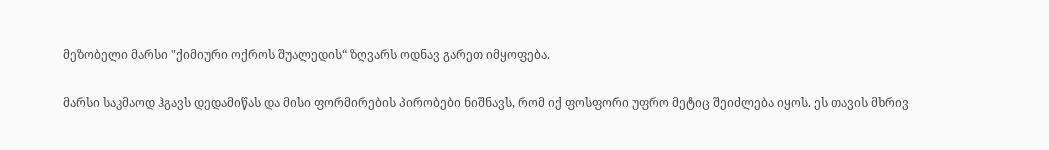მეზობელი მარსი "ქიმიური ოქროს შუალედის“ ზღვარს ოდნავ გარეთ იმყოფება.

მარსი საკმაოდ ჰგავს დედამიწას და მისი ფორმირების პირობები ნიშნავს, რომ იქ ფოსფორი უფრო მეტიც შეიძლება იყოს. ეს თავის მხრივ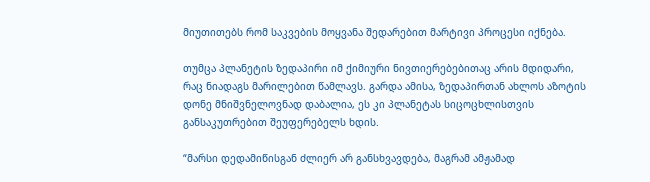მიუთითებს რომ საკვების მოყვანა შედარებით მარტივი პროცესი იქნება.

თუმცა პლანეტის ზედაპირი იმ ქიმიური ნივთიერებებითაც არის მდიდარი, რაც ნიადაგს მარილებით წამლავს. გარდა ამისა, ზედაპირთან ახლოს აზოტის დონე მნიშვნელოვნად დაბალია, ეს კი პლანეტას სიცოცხლისთვის განსაკუთრებით შეუფერებელს ხდის.

“მარსი დედამიწისგან ძლიერ არ განსხვავდება, მაგრამ ამჟამად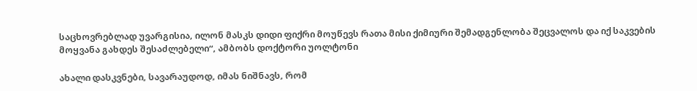საცხოვრებლად უვარგისია, ილონ მასკს დიდი ფიქრი მოუწევს რათა მისი ქიმიური შემადგენლობა შეცვალოს და იქ საკვების მოყვანა გახდეს შესაძლებელი“, ამბობს დოქტორი უოლტონი

ახალი დასკვნები, სავარაუდოდ, იმას ნიშნავს, რომ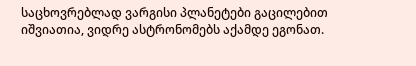საცხოვრებლად ვარგისი პლანეტები გაცილებით იშვიათია, ვიდრე ასტრონომებს აქამდე ეგონათ.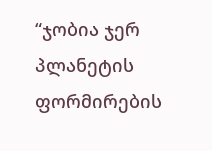“ჯობია ჯერ პლანეტის ფორმირების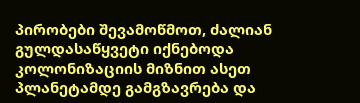პირობები შევამოწმოთ, ძალიან გულდასაწყვეტი იქნებოდა კოლონიზაციის მიზნით ასეთ პლანეტამდე გამგზავრება და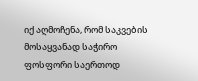იქ აღმოჩენა, რომ საკვების მოსაყვანად საჭირო ფოსფორი საერთოდ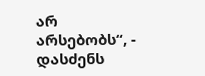არ არსებობს“, - დასძენს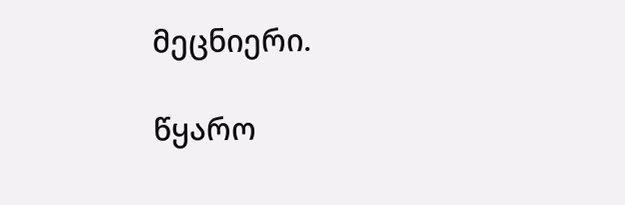მეცნიერი.

წყარო